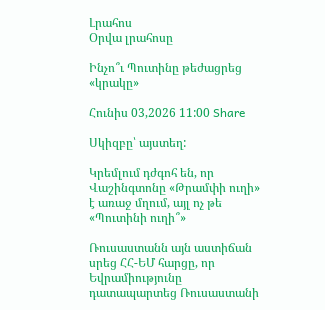Լրահոս
Օրվա լրահոսը

Ինչո՞ւ Պուտինը թեժացրեց «կրակը»

Հունիս 03,2026 11:00 Share

Սկիզբը՝ այստեղ:

Կրեմլում դժգոհ են, որ Վաշինգտոնը «Թրամփի ուղի» է առաջ մղում, այլ ոչ թե «Պուտինի ուղի՞»

Ռուսաստանն այն աստիճան սրեց ՀՀ-ԵՄ հարցը, որ Եվրամիությունը դատապարտեց Ռուսաստանի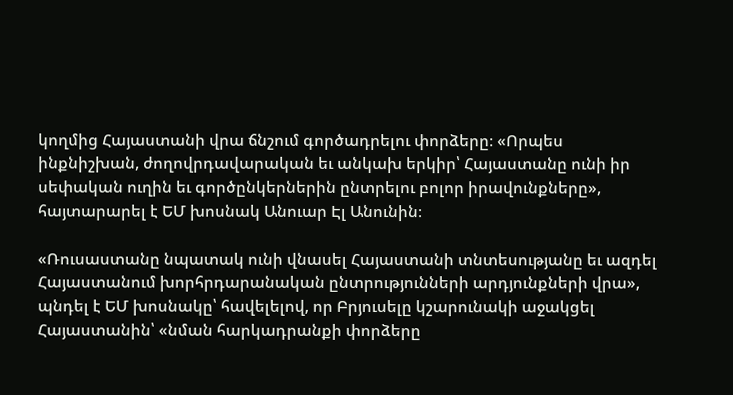կողմից Հայաստանի վրա ճնշում գործադրելու փորձերը։ «Որպես ինքնիշխան, ժողովրդավարական եւ անկախ երկիր՝ Հայաստանը ունի իր սեփական ուղին եւ գործընկերներին ընտրելու բոլոր իրավունքները», հայտարարել է ԵՄ խոսնակ Անուար Էլ Անունին։

«Ռուսաստանը նպատակ ունի վնասել Հայաստանի տնտեսությանը եւ ազդել Հայաստանում խորհրդարանական ընտրությունների արդյունքների վրա», պնդել է ԵՄ խոսնակը՝ հավելելով, որ Բրյուսելը կշարունակի աջակցել Հայաստանին՝ «նման հարկադրանքի փորձերը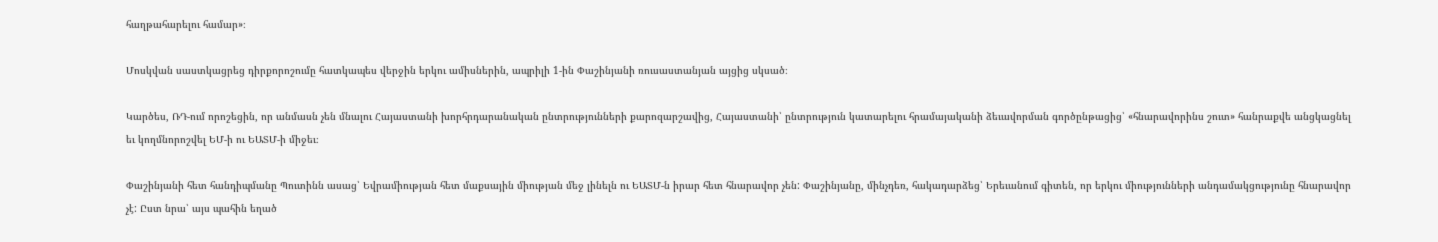հաղթահարելու համար»։

Մոսկվան սաստկացրեց դիրքորոշումը հատկապես վերջին երկու ամիսներին, ապրիլի 1-ին Փաշինյանի ռուսաստանյան այցից սկսած։

Կարծես, ՌԴ-ում որոշեցին, որ անմասն չեն մնալու Հայաստանի խորհրդարանական ընտրությունների քարոզարշավից, Հայաստանի՝ ընտրություն կատարելու հրամայականի ձեւավորման գործընթացից՝ «հնարավորինս շուտ» հանրաքվե անցկացնել եւ կողմնորոշվել ԵՄ-ի ու ԵԱՏՄ-ի միջեւ։

Փաշինյանի հետ հանդիպմանը Պուտինն ասաց՝ Եվրամիության հետ մաքսային միության մեջ լինելն ու ԵԱՏՄ-ն իրար հետ հնարավոր չեն: Փաշինյանը, մինչդեռ, հակադարձեց՝ Երեւանում գիտեն, որ երկու միությունների անդամակցությունը հնարավոր չէ: Ըստ նրա՝ այս պահին եղած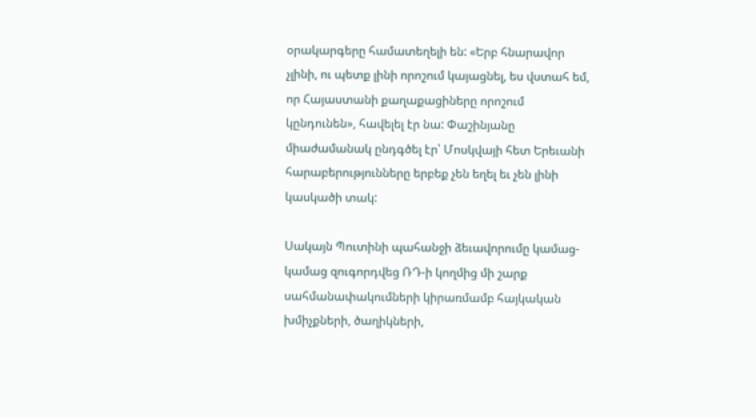օրակարգերը համատեղելի են: «Երբ հնարավոր չլինի, ու պետք լինի որոշում կայացնել, ես վստահ եմ, որ Հայաստանի քաղաքացիները որոշում կընդունեն», հավելել էր նա: Փաշինյանը միաժամանակ ընդգծել էր՝ Մոսկվայի հետ Երեւանի հարաբերությունները երբեք չեն եղել եւ չեն լինի կասկածի տակ:

Սակայն Պուտինի պահանջի ձեւավորումը կամաց-կամաց զուգորդվեց ՌԴ-ի կողմից մի շարք սահմանափակումների կիրառմամբ հայկական խմիչքների, ծաղիկների,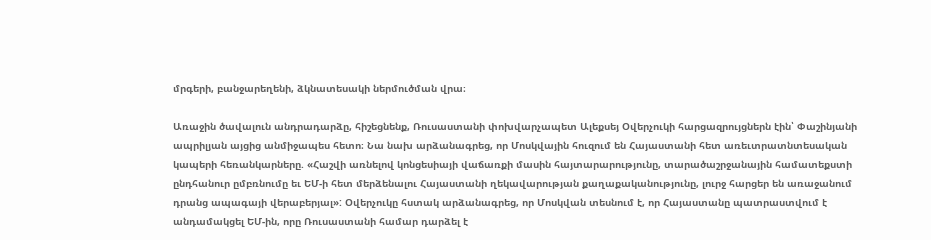մրգերի, բանջարեղենի, ձկնատեսակի ներմուծման վրա։

Առաջին ծավալուն անդրադարձը, հիշեցնենք, Ռուսաստանի փոխվարչապետ Ալեքսեյ Օվերչուկի հարցազրույցներն էին՝ Փաշինյանի ապրիլյան այցից անմիջապես հետո։ Նա նախ արձանագրեց, որ Մոսկվային հուզում են Հայաստանի հետ առեւտրատնտեսական կապերի հեռանկարները. «Հաշվի առնելով կոնցեսիայի վաճառքի մասին հայտարարությունը, տարածաշրջանային համատեքստի ընդհանուր ըմբռնումը եւ ԵՄ-ի հետ մերձենալու Հայաստանի ղեկավարության քաղաքականությունը, լուրջ հարցեր են առաջանում դրանց ապագայի վերաբերյալ»: Օվերչուկը հստակ արձանագրեց, որ Մոսկվան տեսնում է, որ Հայաստանը պատրաստվում է անդամակցել ԵՄ-ին, որը Ռուսաստանի համար դարձել է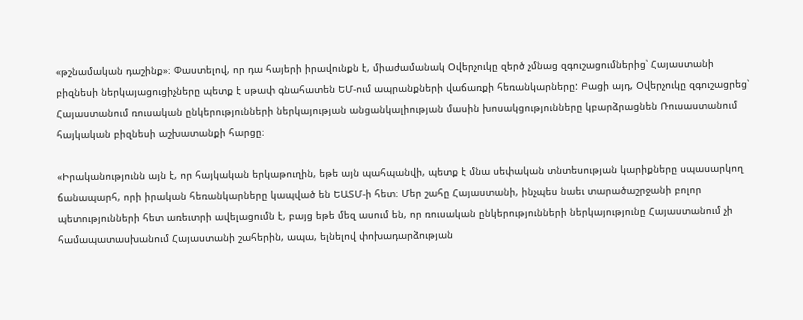«թշնամական դաշինք»։ Փաստելով, որ դա հայերի իրավունքն է, միաժամանակ Օվերչուկը զերծ չմնաց զգուշացումներից՝ Հայաստանի բիզնեսի ներկայացուցիչները պետք է սթափ գնահատեն ԵՄ-ում ապրանքների վաճառքի հեռանկարները: Բացի այդ, Օվերչուկը զգուշացրեց՝ Հայաստանում ռուսական ընկերությունների ներկայության անցանկալիության մասին խոսակցությունները կբարձրացնեն Ռուսաստանում հայկական բիզնեսի աշխատանքի հարցը։

«Իրականությունն այն է, որ հայկական երկաթուղին, եթե այն պահպանվի, պետք է մնա սեփական տնտեսության կարիքները սպասարկող ճանապարհ, որի իրական հեռանկարները կապված են ԵԱՏՄ-ի հետ։ Մեր շահը Հայաստանի, ինչպես նաեւ տարածաշրջանի բոլոր պետությունների հետ առեւտրի ավելացումն է, բայց եթե մեզ ասում են, որ ռուսական ընկերությունների ներկայությունը Հայաստանում չի համապատասխանում Հայաստանի շահերին, ապա, ելնելով փոխադարձության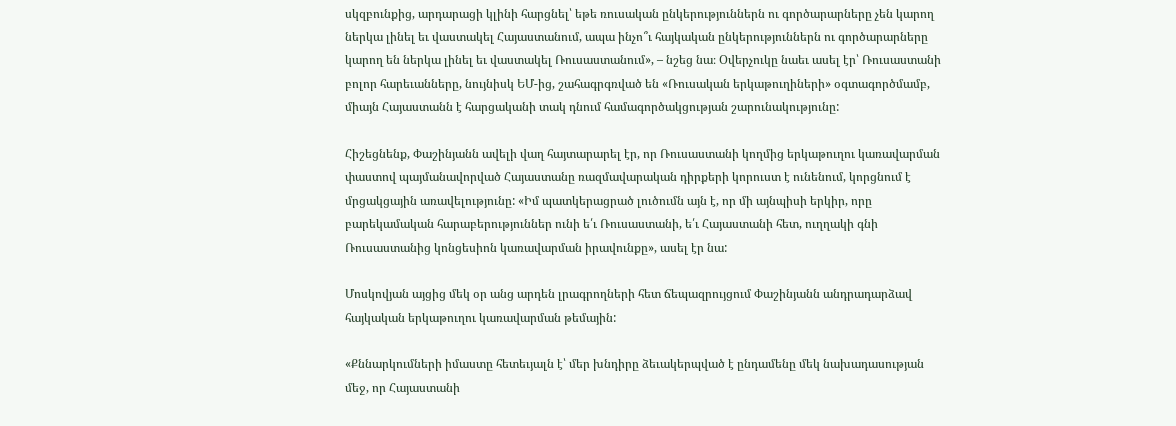սկզբունքից, արդարացի կլինի հարցնել՝ եթե ռուսական ընկերություններն ու գործարարները չեն կարող ներկա լինել եւ վաստակել Հայաստանում, ապա ինչո՞ւ հայկական ընկերություններն ու գործարարները կարող են ներկա լինել եւ վաստակել Ռուսաստանում», – նշեց նա։ Օվերչուկը նաեւ ասել էր՝ Ռուսաստանի բոլոր հարեւանները, նույնիսկ ԵՄ-ից, շահագրգռված են «Ռուսական երկաթուղիների» օգտագործմամբ, միայն Հայաստանն է հարցականի տակ դնում համագործակցության շարունակությունը:

Հիշեցնենք, Փաշինյանն ավելի վաղ հայտարարել էր, որ Ռուսաստանի կողմից երկաթուղու կառավարման փաստով պայմանավորված Հայաստանը ռազմավարական դիրքերի կորուստ է ունենում, կորցնում է մրցակցային առավելությունը: «Իմ պատկերացրած լուծումն այն է, որ մի այնպիսի երկիր, որը բարեկամական հարաբերություններ ունի ե՛ւ Ռուսաստանի, ե՛ւ Հայաստանի հետ, ուղղակի գնի Ռուսաստանից կոնցեսիոն կառավարման իրավունքը», ասել էր նա:

Մոսկովյան այցից մեկ օր անց արդեն լրագրողների հետ ճեպազրույցում Փաշինյանն անդրադարձավ հայկական երկաթուղու կառավարման թեմային:

«Քննարկումների իմաստը հետեւյալն է՝ մեր խնդիրը ձեւակերպված է ընդամենը մեկ նախադասության մեջ, որ Հայաստանի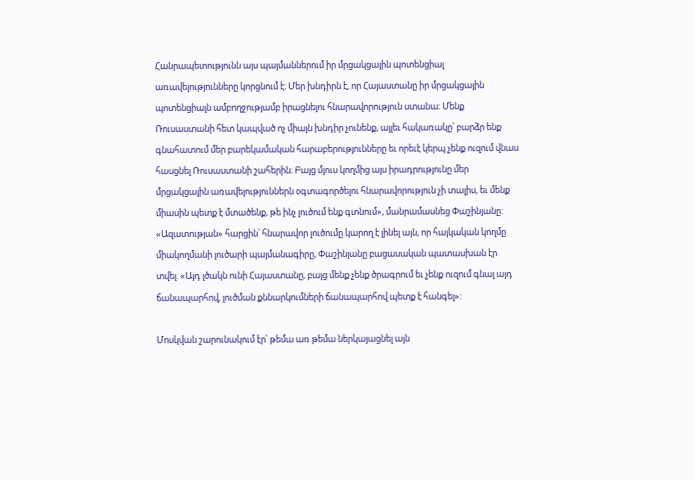Հանրապետությունն այս պայմաններում իր մրցակցային պոտենցիալ առավելությունները կորցնում է։ Մեր խնդիրն է, որ Հայաստանը իր մրցակցային պոտենցիալն ամբողջությամբ իրացնելու հնարավորություն ստանա։ Մենք Ռուսաստանի հետ կապված ոչ միայն խնդիր չունենք, այլեւ հակառակը՝ բարձր ենք գնահատում մեր բարեկամական հարաբերությունները եւ որեւէ կերպ չենք ուզում վնաս հասցնել Ռուսաստանի շահերին։ Բայց մյուս կողմից այս իրադրությունը մեր մրցակցային առավելություններն օգտագործելու հնարավորություն չի տալիս, եւ մենք միասին պետք է մտածենք, թե ինչ լուծում ենք գտնում», մանրամասնեց Փաշինյանը: «Ազատության» հարցին՝ հնարավոր լուծումը կարող է լինել այն, որ հայկական կողմը միակողմանի լուծարի պայմանագիրը, Փաշինյանը բացասական պատասխան էր տվել. «Այդ լծակն ունի Հայաստանը, բայց մենք չենք ծրագրում եւ չենք ուզում գնալ այդ ճանապարհով, լուծման քննարկումների ճանապարհով պետք է հանգել»:

Մոսկվան շարունակում էր՝ թեմա առ թեմա ներկայացնել այն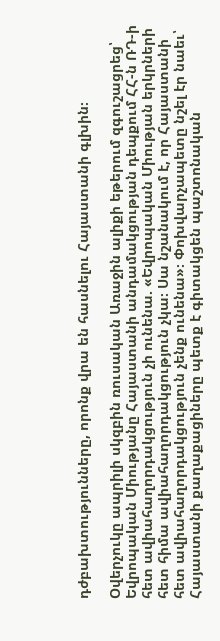դժբախտությունները, որոնք վրա են հասնելու Հայաստանի գլխին։

Օվերչուկը ապրիլի սկզբին ռուսական Առաջին ալիքի եթերում զգուշացրեց՝ Եվրոպական Միությանը Հայաստանի անդամակցության դեպքում ՀՀ-ն ՌԴ-ի հետ ավիահաղորդակցություն չի ունենա. «Եվրոպական Միության երկրների հետ հիմա ավիահաղորդակցություն չկա։ Սա նշանակում է, որ Հայաստանի հետ ավիահաղորդակցություն չենք ունենա»։ Փոխվարչապետը նշել էր նաեւ՝ Հայաստանի քաղաքացիները պետք է գիտակցեն պաշտոնական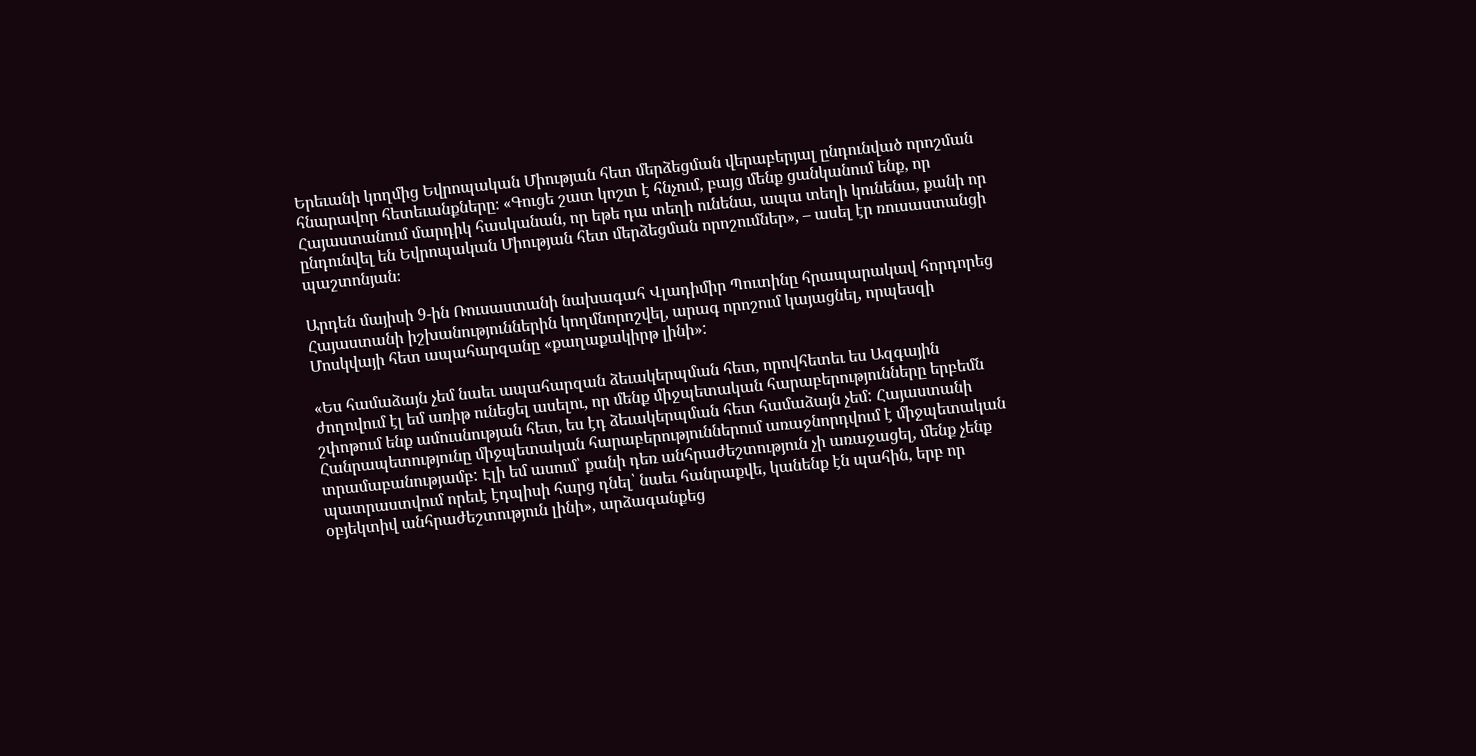Երեւանի կողմից Եվրոպական Միության հետ մերձեցման վերաբերյալ ընդունված որոշման հնարավոր հետեւանքները։ «Գուցե շատ կոշտ է հնչում, բայց մենք ցանկանում ենք, որ Հայաստանում մարդիկ հասկանան, որ եթե դա տեղի ունենա, ապա տեղի կունենա, քանի որ ընդունվել են Եվրոպական Միության հետ մերձեցման որոշումներ», – ասել էր ռուսաստանցի պաշտոնյան։

Արդեն մայիսի 9-ին Ռուսաստանի նախագահ Վլադիմիր Պուտինը հրապարակավ հորդորեց Հայաստանի իշխանություններին կողմնորոշվել, արագ որոշում կայացնել, որպեսզի Մոսկվայի հետ ապահարզանը «քաղաքակիրթ լինի»:

«Ես համաձայն չեմ նաեւ ապահարզան ձեւակերպման հետ, որովհետեւ ես Ազգային ժողովում էլ եմ առիթ ունեցել ասելու, որ մենք միջպետական հարաբերությունները երբեմն շփոթում ենք ամուսնության հետ, ես էդ ձեւակերպման հետ համաձայն չեմ: Հայաստանի Հանրապետությունը միջպետական հարաբերություններում առաջնորդվում է միջպետական տրամաբանությամբ: Էլի եմ ասում՝ քանի դեռ անհրաժեշտություն չի առաջացել, մենք չենք պատրաստվում որեւէ էդպիսի հարց դնել՝ նաեւ հանրաքվե, կանենք էն պահին, երբ որ օբյեկտիվ անհրաժեշտություն լինի», արձագանքեց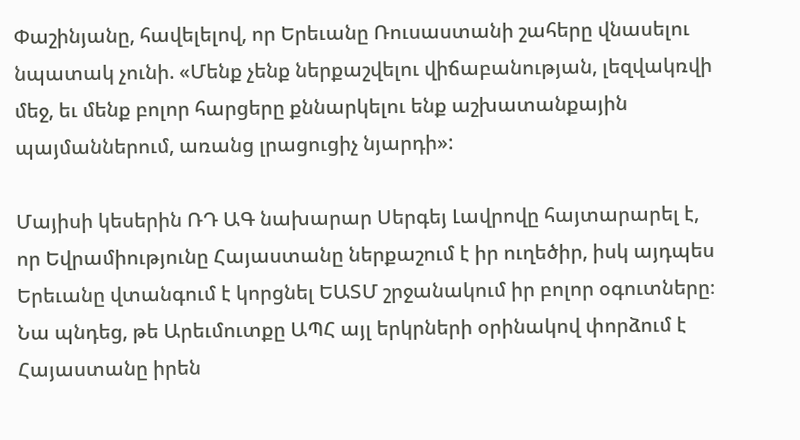Փաշինյանը, հավելելով, որ Երեւանը Ռուսաստանի շահերը վնասելու նպատակ չունի. «Մենք չենք ներքաշվելու վիճաբանության, լեզվակռվի մեջ, եւ մենք բոլոր հարցերը քննարկելու ենք աշխատանքային պայմաններում, առանց լրացուցիչ նյարդի»:

Մայիսի կեսերին ՌԴ ԱԳ նախարար Սերգեյ Լավրովը հայտարարել է, որ Եվրամիությունը Հայաստանը ներքաշում է իր ուղեծիր, իսկ այդպես Երեւանը վտանգում է կորցնել ԵԱՏՄ շրջանակում իր բոլոր օգուտները։ Նա պնդեց, թե Արեւմուտքը ԱՊՀ այլ երկրների օրինակով փորձում է Հայաստանը իրեն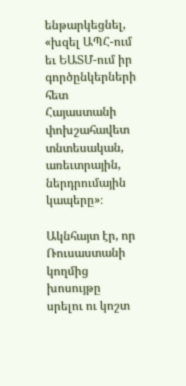ենթարկեցնել, «խզել ԱՊՀ-ում եւ ԵԱՏՄ-ում իր գործընկերների հետ Հայաստանի փոխշահավետ տնտեսական, առեւտրային, ներդրումային կապերը»։

Ակնհայտ էր, որ Ռուսաստանի կողմից խոսույթը սրելու ու կոշտ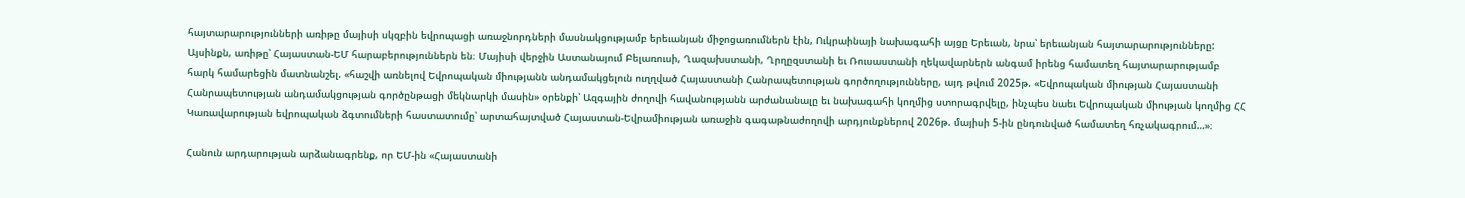հայտարարությունների առիթը մայիսի սկզբին եվրոպացի առաջնորդների մասնակցությամբ երեւանյան միջոցառումներն էին, Ուկրաինայի նախագահի այցը Երեւան, նրա՝ երեւանյան հայտարարությունները: Այսինքն, առիթը՝ Հայաստան-ԵՄ հարաբերություններն են։ Մայիսի վերջին Աստանայում Բելառուսի, Ղազախստանի, Ղրղըզստանի եւ Ռուսաստանի ղեկավարներն անգամ իրենց համատեղ հայտարարությամբ հարկ համարեցին մատնանշել. «հաշվի առնելով Եվրոպական միությանն անդամակցելուն ուղղված Հայաստանի Հանրապետության գործողությունները, այդ թվում 2025թ. «Եվրոպական միության Հայաստանի Հանրապետության անդամակցության գործընթացի մեկնարկի մասին» օրենքի՝ Ազգային ժողովի հավանությանն արժանանալը եւ նախագահի կողմից ստորագրվելը, ինչպես նաեւ Եվրոպական միության կողմից ՀՀ Կառավարության եվրոպական ձգտումների հաստատումը՝ արտահայտված Հայաստան-Եվրամիության առաջին գագաթնաժողովի արդյունքներով 2026թ. մայիսի 5-ին ընդունված համատեղ հռչակագրում…»։

Հանուն արդարության արձանագրենք, որ ԵՄ-ին «Հայաստանի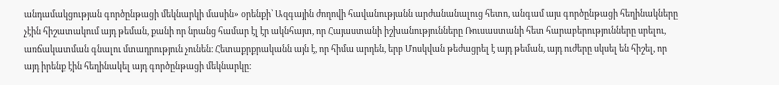անդամակցության գործընթացի մեկնարկի մասին» օրենքի՝ Ազգային ժողովի հավանությանն արժանանալուց հետո, անգամ այս գործընթացի հեղինակները չէին հիշատակում այդ թեման, քանի որ նրանց համար էլ էր ակնհայտ, որ Հայաստանի իշխանությունները Ռուսաստանի հետ հարաբերությունները սրելու, առճակատման գնալու մտադրություն չունեն։ Հետաքրքրականն այն է, որ հիմա արդեն, երբ Մոսկվան թեժացրել է այդ թեման, այդ ուժերը սկսել են հիշել, որ այդ իրենք էին հեղինակել այդ գործընթացի մեկնարկը։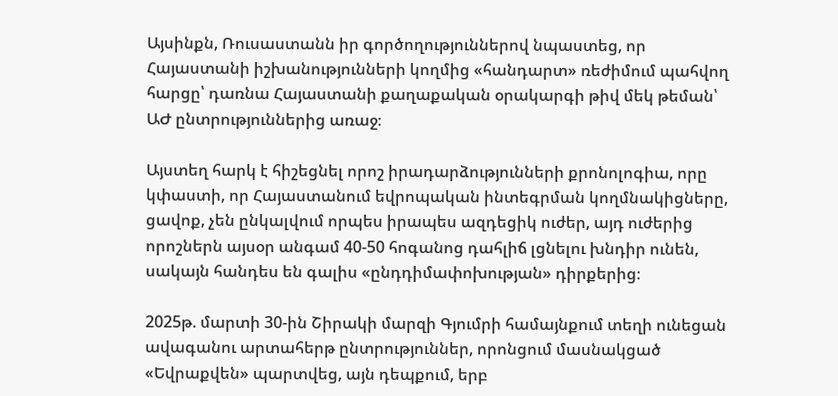Այսինքն, Ռուսաստանն իր գործողություններով նպաստեց, որ Հայաստանի իշխանությունների կողմից «հանդարտ» ռեժիմում պահվող հարցը՝ դառնա Հայաստանի քաղաքական օրակարգի թիվ մեկ թեման՝ ԱԺ ընտրություններից առաջ։

Այստեղ հարկ է հիշեցնել որոշ իրադարձությունների քրոնոլոգիա, որը կփաստի, որ Հայաստանում եվրոպական ինտեգրման կողմնակիցները, ցավոք, չեն ընկալվում որպես իրապես ազդեցիկ ուժեր, այդ ուժերից որոշներն այսօր անգամ 40-50 հոգանոց դահլիճ լցնելու խնդիր ունեն, սակայն հանդես են գալիս «ընդդիմափոխության» դիրքերից։

2025թ. մարտի 30-ին Շիրակի մարզի Գյումրի համայնքում տեղի ունեցան ավագանու արտահերթ ընտրություններ, որոնցում մասնակցած «Եվրաքվեն» պարտվեց, այն դեպքում, երբ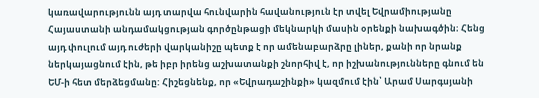կառավարությունն այդ տարվա հունվարին հավանություն էր տվել Եվրամիությանը Հայաստանի անդամակցության գործընթացի մեկնարկի մասին օրենքի նախագծին։ Հենց այդ փուլում այդ ուժերի վարկանիշը պետք է որ ամենաբարձրը լիներ, քանի որ նրանք ներկայացնում էին, թե իբր իրենց աշխատանքի շնորհիվ է, որ իշխանությունները գնում են ԵՄ-ի հետ մերձեցմանը: Հիշեցնենք, որ «Եվրադաշինքի» կազմում էին՝ Արամ Սարգսյանի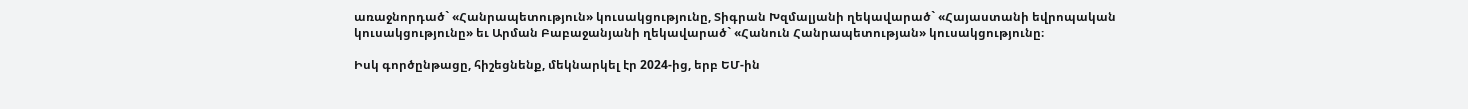առաջնորդած` «Հանրապետություն» կուսակցությունը, Տիգրան Խզմալյանի ղեկավարած` «Հայաստանի եվրոպական կուսակցությունը» եւ Արման Բաբաջանյանի ղեկավարած` «Հանուն Հանրապետության» կուսակցությունը։

Իսկ գործընթացը, հիշեցնենք, մեկնարկել էր 2024-ից, երբ ԵՄ-ին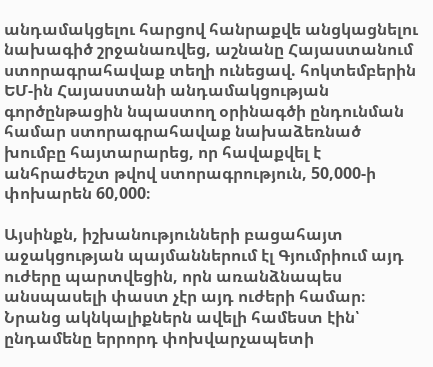անդամակցելու հարցով հանրաքվե անցկացնելու նախագիծ շրջանառվեց, աշնանը Հայաստանում ստորագրահավաք տեղի ունեցավ. հոկտեմբերին ԵՄ-ին Հայաստանի անդամակցության գործընթացին նպաստող օրինագծի ընդունման համար ստորագրահավաք նախաձեռնած խումբը հայտարարեց, որ հավաքվել է անհրաժեշտ թվով ստորագրություն, 50,000-ի փոխարեն 60,000։

Այսինքն, իշխանությունների բացահայտ աջակցության պայմաններում էլ Գյումրիում այդ ուժերը պարտվեցին, որն առանձնապես անսպասելի փաստ չէր այդ ուժերի համար։ Նրանց ակնկալիքներն ավելի համեստ էին՝ ընդամենը երրորդ փոխվարչապետի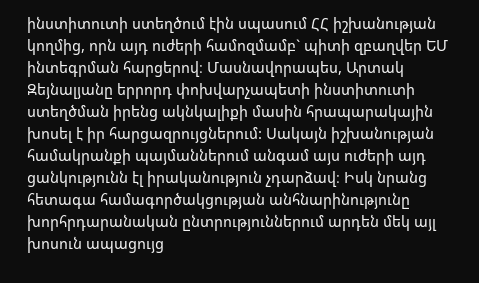ինստիտուտի ստեղծում էին սպասում ՀՀ իշխանության կողմից, որն այդ ուժերի համոզմամբ` պիտի զբաղվեր ԵՄ ինտեգրման հարցերով։ Մասնավորապես, Արտակ Զեյնալյանը երրորդ փոխվարչապետի ինստիտուտի ստեղծման իրենց ակնկալիքի մասին հրապարակային խոսել է իր հարցազրույցներում: Սակայն իշխանության համակրանքի պայմաններում անգամ այս ուժերի այդ ցանկությունն էլ իրականություն չդարձավ։ Իսկ նրանց հետագա համագործակցության անհնարինությունը խորհրդարանական ընտրություններում արդեն մեկ այլ խոսուն ապացույց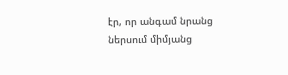էր, որ անգամ նրանց ներսում միմյանց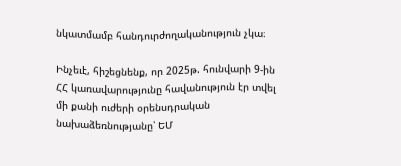նկատմամբ հանդուրժողականություն չկա։

Ինչեւէ, հիշեցնենք, որ 2025թ. հունվարի 9-ին ՀՀ կառավարությունը հավանություն էր տվել մի քանի ուժերի օրենսդրական նախաձեռնությանը՝ ԵՄ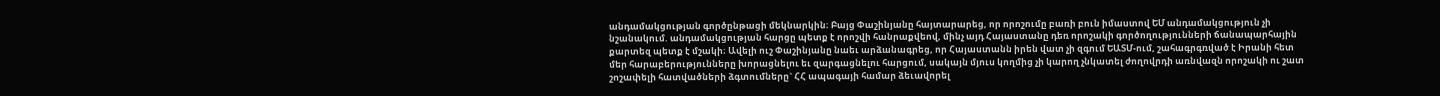անդամակցության գործընթացի մեկնարկին։ Բայց Փաշինյանը հայտարարեց, որ որոշումը բառի բուն իմաստով ԵՄ անդամակցություն չի նշանակում. անդամակցության հարցը պետք է որոշվի հանրաքվեով, մինչ այդ Հայաստանը դեռ որոշակի գործողությունների ճանապարհային քարտեզ պետք է մշակի։ Ավելի ուշ Փաշինյանը նաեւ արձանագրեց, որ Հայաստանն իրեն վատ չի զգում ԵԱՏՄ-ում, շահագրգռված է Իրանի հետ մեր հարաբերությունները խորացնելու եւ զարգացնելու հարցում, սակայն մյուս կողմից չի կարող չնկատել ժողովրդի առնվազն որոշակի ու շատ շոշափելի հատվածների ձգտումները` ՀՀ ապագայի համար ձեւավորել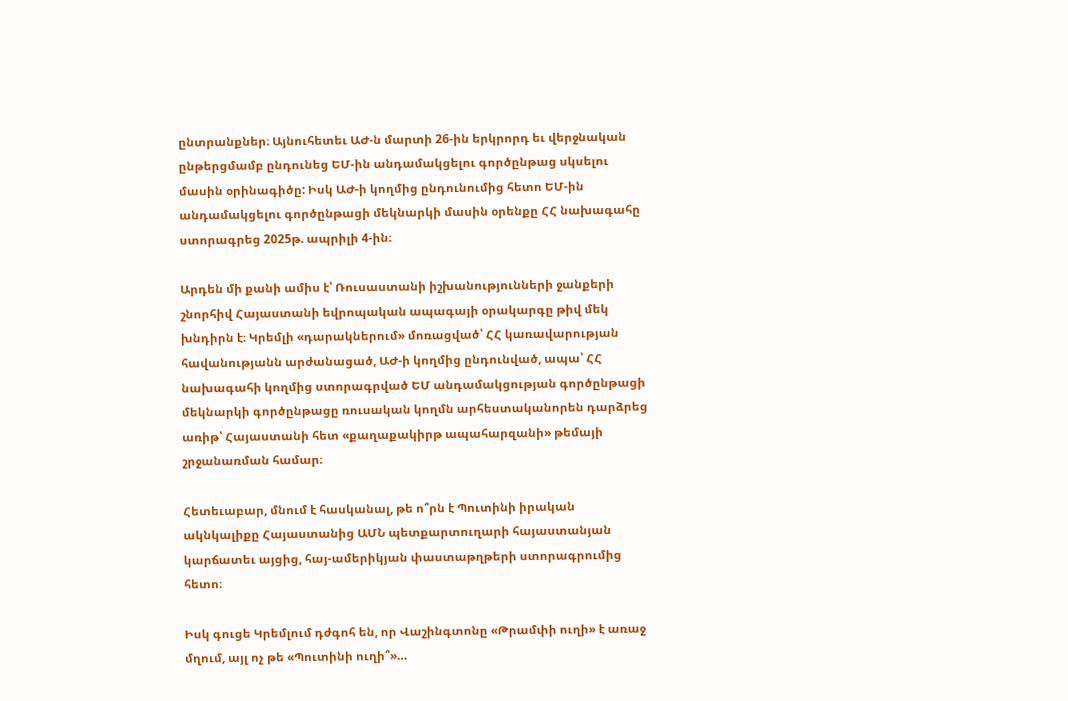ընտրանքներ։ Այնուհետեւ ԱԺ-ն մարտի 26-ին երկրորդ եւ վերջնական ընթերցմամբ ընդունեց ԵՄ-ին անդամակցելու գործընթաց սկսելու մասին օրինագիծը: Իսկ ԱԺ-ի կողմից ընդունումից հետո ԵՄ-ին անդամակցելու գործընթացի մեկնարկի մասին օրենքը ՀՀ նախագահը ստորագրեց 2025թ. ապրիլի 4-ին։

Արդեն մի քանի ամիս է՝ Ռուսաստանի իշխանությունների ջանքերի շնորհիվ Հայաստանի եվրոպական ապագայի օրակարգը թիվ մեկ խնդիրն է։ Կրեմլի «դարակներում» մոռացված՝ ՀՀ կառավարության հավանությանն արժանացած, ԱԺ-ի կողմից ընդունված, ապա՝ ՀՀ նախագահի կողմից ստորագրված ԵՄ անդամակցության գործընթացի մեկնարկի գործընթացը ռուսական կողմն արհեստականորեն դարձրեց առիթ՝ Հայաստանի հետ «քաղաքակիրթ ապահարզանի» թեմայի շրջանառման համար։

Հետեւաբար, մնում է հասկանալ, թե ո՞րն է Պուտինի իրական ակնկալիքը Հայաստանից ԱՄՆ պետքարտուղարի հայաստանյան կարճատեւ այցից, հայ-ամերիկյան փաստաթղթերի ստորագրումից հետո։

Իսկ գուցե Կրեմլում դժգոհ են, որ Վաշինգտոնը «Թրամփի ուղի» է առաջ մղում, այլ ոչ թե «Պուտինի ուղի՞»…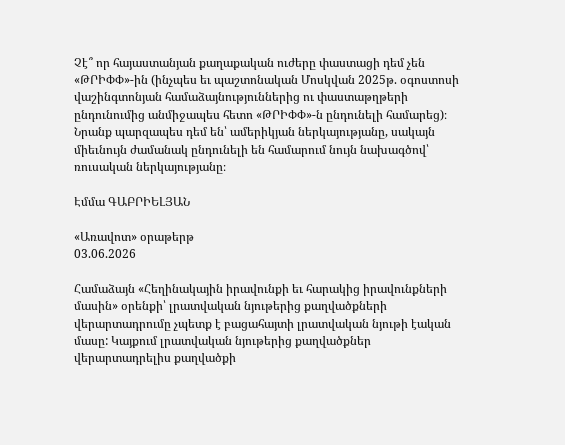Չէ՞ որ հայաստանյան քաղաքական ուժերը փաստացի դեմ չեն «ԹՐԻՓՓ»-ին (ինչպես եւ պաշտոնական Մոսկվան 2025թ. օգոստոսի վաշինգտոնյան համաձայնություններից ու փաստաթղթերի ընդունումից անմիջապես հետո «ԹՐԻՓՓ»-ն ընդունելի համարեց)։ Նրանք պարզապես դեմ են՝ ամերիկյան ներկայությանը, սակայն միեւնույն ժամանակ ընդունելի են համարում նույն նախագծով՝ ռուսական ներկայությանը։

Էմմա ԳԱԲՐԻԵԼՅԱՆ

«Առավոտ» օրաթերթ
03.06.2026

Համաձայն «Հեղինակային իրավունքի եւ հարակից իրավունքների մասին» օրենքի՝ լրատվական նյութերից քաղվածքների վերարտադրումը չպետք է բացահայտի լրատվական նյութի էական մասը: Կայքում լրատվական նյութերից քաղվածքներ վերարտադրելիս քաղվածքի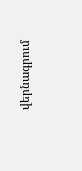վերնագրում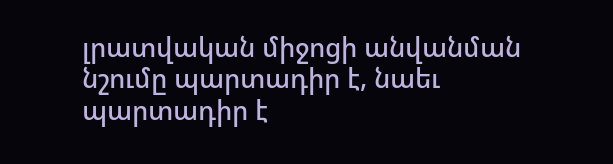լրատվական միջոցի անվանման նշումը պարտադիր է, նաեւ պարտադիր է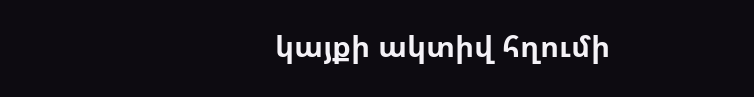կայքի ակտիվ հղումի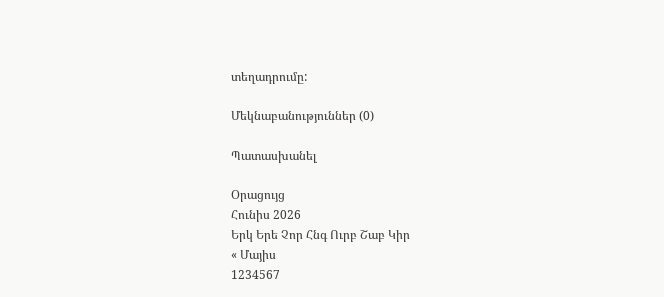տեղադրումը:

Մեկնաբանություններ (0)

Պատասխանել

Օրացույց
Հունիս 2026
Երկ Երե Չոր Հնգ Ուրբ Շաբ Կիր
« Մայիս
1234567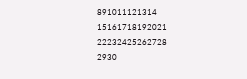891011121314
15161718192021
22232425262728
2930